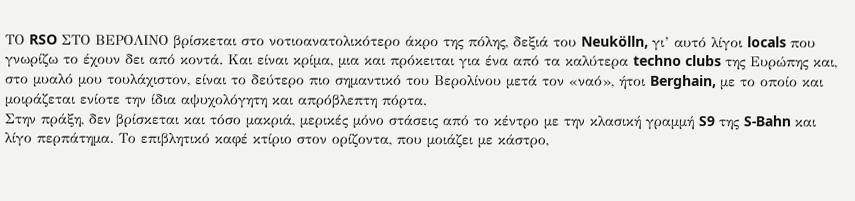ΤΟ RSO ΣΤΟ ΒΕΡΟΛΙΝΟ βρίσκεται στο νοτιοανατολικότερο άκρο της πόλης, δεξιά του Neukölln, γι’ αυτό λίγοι locals που γνωρίζω το έχουν δει από κοντά. Kαι είναι κρίμα, μια και πρόκειται για ένα από τα καλύτερα techno clubs της Ευρώπης και, στο μυαλό μου τουλάχιστον, είναι το δεύτερο πιο σημαντικό του Βερολίνου μετά τον «ναό», ήτοι Berghain, με το οποίο και μοιράζεται ενίοτε την ίδια αψυχολόγητη και απρόβλεπτη πόρτα.
Στην πράξη, δεν βρίσκεται και τόσο μακριά, μερικές μόνο στάσεις από το κέντρο με την κλασική γραμμή S9 της S-Bahn και λίγο περπάτημα. Το επιβλητικό καφέ κτίριο στον ορίζοντα, που μοιάζει με κάστρο,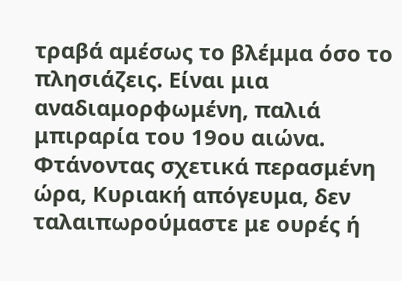τραβά αμέσως το βλέμμα όσο το πλησιάζεις. Είναι μια αναδιαμορφωμένη, παλιά μπιραρία του 19ου αιώνα. Φτάνοντας σχετικά περασμένη ώρα, Κυριακή απόγευμα, δεν ταλαιπωρούμαστε με ουρές ή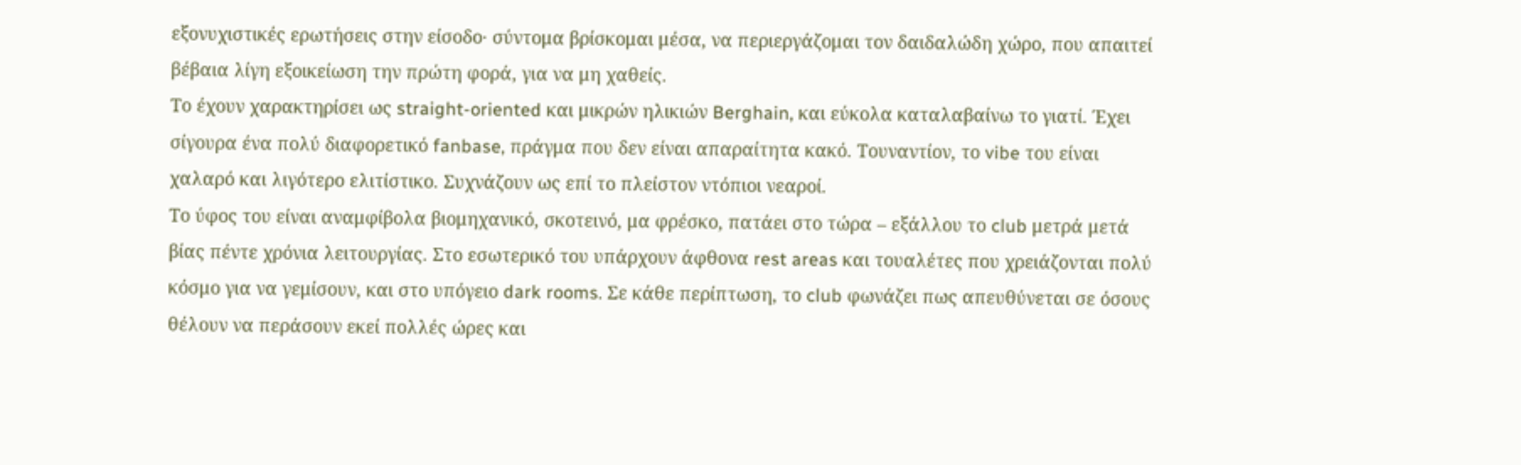εξονυχιστικές ερωτήσεις στην είσοδο· σύντομα βρίσκομαι μέσα, να περιεργάζομαι τον δαιδαλώδη χώρο, που απαιτεί βέβαια λίγη εξοικείωση την πρώτη φορά, για να μη χαθείς.
Το έχουν χαρακτηρίσει ως straight-oriented και μικρών ηλικιών Berghain, και εύκολα καταλαβαίνω το γιατί. Έχει σίγουρα ένα πολύ διαφορετικό fanbase, πράγμα που δεν είναι απαραίτητα κακό. Τουναντίον, το vibe του είναι χαλαρό και λιγότερο ελιτίστικο. Συχνάζουν ως επί το πλείστον ντόπιοι νεαροί.
Το ύφος του είναι αναμφίβολα βιομηχανικό, σκοτεινό, μα φρέσκο, πατάει στο τώρα – εξάλλου το club μετρά μετά βίας πέντε χρόνια λειτουργίας. Στο εσωτερικό του υπάρχουν άφθονα rest areas και τουαλέτες που χρειάζονται πολύ κόσμο για να γεμίσουν, και στο υπόγειο dark rooms. Σε κάθε περίπτωση, το club φωνάζει πως απευθύνεται σε όσους θέλουν να περάσουν εκεί πολλές ώρες και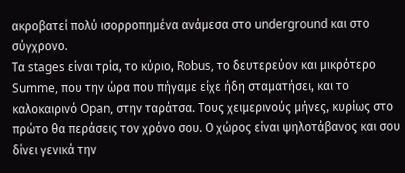ακροβατεί πολύ ισορροπημένα ανάμεσα στο underground και στο σύγχρονο.
Τα stages είναι τρία, το κύριο, Robus, το δευτερεύον και μικρότερο Summe, που την ώρα που πήγαμε είχε ήδη σταματήσει, και το καλοκαιρινό Opan, στην ταράτσα. Τους χειμερινούς μήνες, κυρίως στο πρώτο θα περάσεις τον χρόνο σου. Ο χώρος είναι ψηλοτάβανος και σου δίνει γενικά την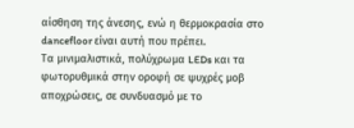αίσθηση της άνεσης, ενώ η θερμοκρασία στο dancefloor είναι αυτή που πρέπει.
Τα μινιμαλιστικά, πολύχρωμα LEDs και τα φωτορυθμικά στην οροφή σε ψυχρές μοβ αποχρώσεις, σε συνδυασμό με το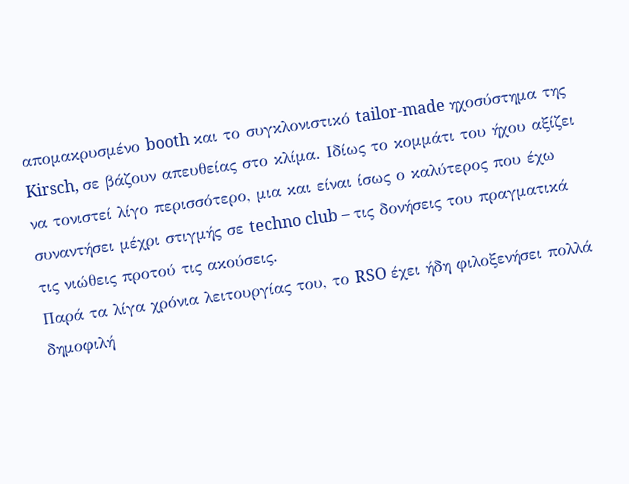απομακρυσμένο booth και το συγκλονιστικό tailor-made ηχοσύστημα της Kirsch, σε βάζουν απευθείας στο κλίμα. Ιδίως το κομμάτι του ήχου αξίζει να τονιστεί λίγο περισσότερο, μια και είναι ίσως ο καλύτερος που έχω συναντήσει μέχρι στιγμής σε techno club – τις δονήσεις του πραγματικά τις νιώθεις προτού τις ακούσεις.
Παρά τα λίγα χρόνια λειτουργίας του, το RSO έχει ήδη φιλοξενήσει πολλά δημοφιλή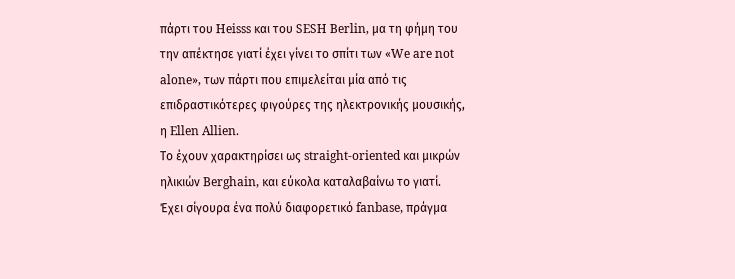πάρτι του Heisss και του SESH Berlin, μα τη φήμη του την απέκτησε γιατί έχει γίνει το σπίτι των «We are not alone», των πάρτι που επιμελείται μία από τις επιδραστικότερες φιγούρες της ηλεκτρονικής μουσικής, η Ellen Allien.
Το έχουν χαρακτηρίσει ως straight-oriented και μικρών ηλικιών Berghain, και εύκολα καταλαβαίνω το γιατί. Έχει σίγουρα ένα πολύ διαφορετικό fanbase, πράγμα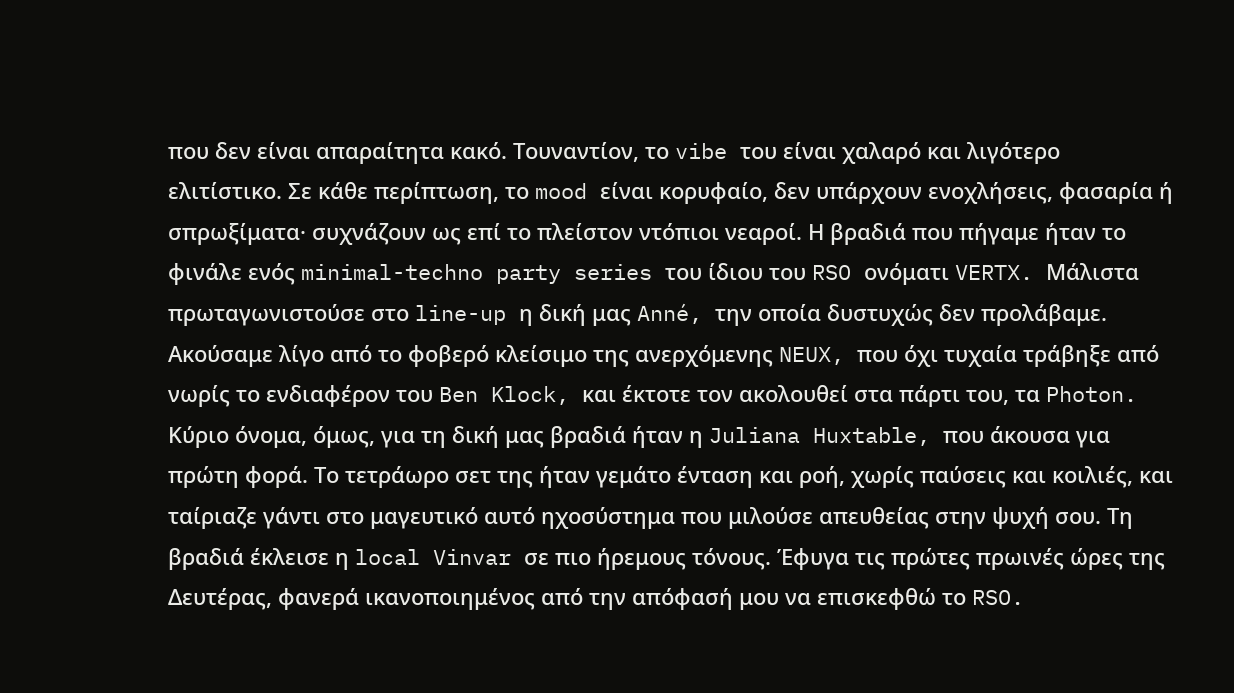που δεν είναι απαραίτητα κακό. Τουναντίον, το vibe του είναι χαλαρό και λιγότερο ελιτίστικο. Σε κάθε περίπτωση, το mood είναι κορυφαίο, δεν υπάρχουν ενοχλήσεις, φασαρία ή σπρωξίματα· συχνάζουν ως επί το πλείστον ντόπιοι νεαροί. Η βραδιά που πήγαμε ήταν το φινάλε ενός minimal-techno party series του ίδιου του RSO ονόματι VERTX. Μάλιστα πρωταγωνιστούσε στο line-up η δική μας Anné, την οποία δυστυχώς δεν προλάβαμε.
Ακούσαμε λίγο από το φοβερό κλείσιμο της ανερχόμενης NEUX, που όχι τυχαία τράβηξε από νωρίς το ενδιαφέρον του Ben Klock, και έκτοτε τον ακολουθεί στα πάρτι του, τα Photon. Κύριο όνομα, όμως, για τη δική μας βραδιά ήταν η Juliana Huxtable, που άκουσα για πρώτη φορά. Το τετράωρο σετ της ήταν γεμάτο ένταση και ροή, χωρίς παύσεις και κοιλιές, και ταίριαζε γάντι στο μαγευτικό αυτό ηχοσύστημα που μιλούσε απευθείας στην ψυχή σου. Τη βραδιά έκλεισε η local Vinvar σε πιο ήρεμους τόνους. Έφυγα τις πρώτες πρωινές ώρες της Δευτέρας, φανερά ικανοποιημένος από την απόφασή μου να επισκεφθώ το RSO.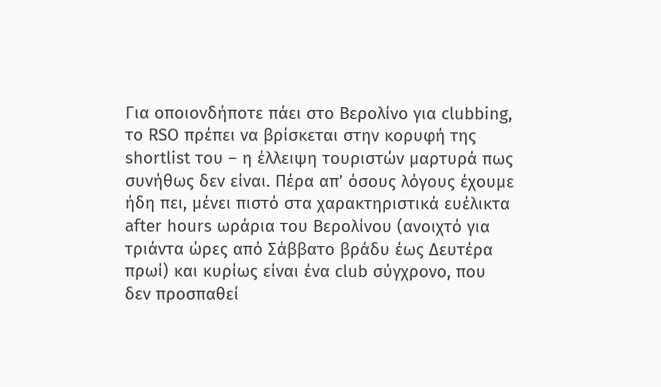Για οποιονδήποτε πάει στο Βερολίνο για clubbing, το RSO πρέπει να βρίσκεται στην κορυφή της shortlist του – η έλλειψη τουριστών μαρτυρά πως συνήθως δεν είναι. Πέρα απ’ όσους λόγους έχουμε ήδη πει, μένει πιστό στα χαρακτηριστικά ευέλικτα after hours ωράρια του Βερολίνου (ανοιχτό για τριάντα ώρες από Σάββατο βράδυ έως Δευτέρα πρωί) και κυρίως είναι ένα club σύγχρονο, που δεν προσπαθεί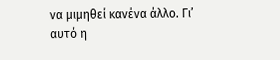να μιμηθεί κανένα άλλο. Γι’ αυτό η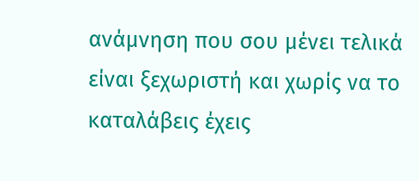ανάμνηση που σου μένει τελικά είναι ξεχωριστή και χωρίς να το καταλάβεις έχεις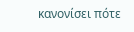κανονίσει πότε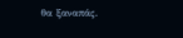θα ξαναπάς.